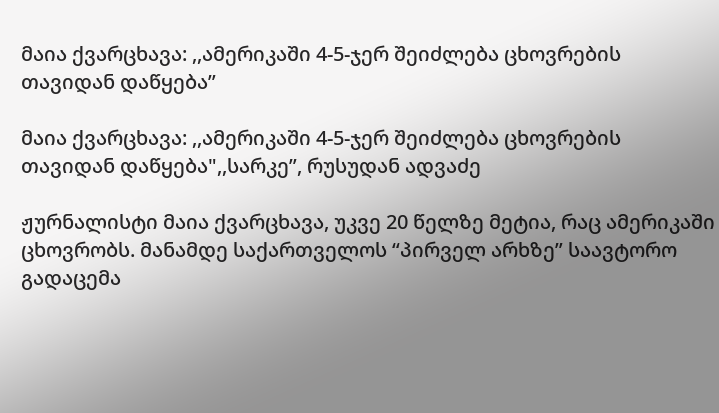მაია ქვარცხავა: ,,ამერიკაში 4-5-ჯერ შეიძლება ცხოვრების თავიდან დაწყება”

მაია ქვარცხავა: ,,ამერიკაში 4-5-ჯერ შეიძლება ცხოვრების თავიდან დაწყება",,სარკე”, რუსუდან ადვაძე

ჟურნალისტი მაია ქვარცხავა, უკვე 20 წელზე მეტია, რაც ამერიკაში ცხოვრობს. მანამდე საქართველოს “პირველ არხზე” საავტორო გადაცემა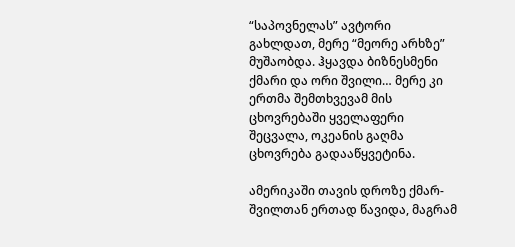“საპოვნელას” ავტორი გახლდათ, მერე “მეორე არხზე” მუშაობდა. ჰყავდა ბიზნესმენი ქმარი და ორი შვილი… მერე კი ერთმა შემთხვევამ მის ცხოვრებაში ყველაფერი შეცვალა, ოკეანის გაღმა ცხოვრება გადააწყვეტინა.

ამერიკაში თავის დროზე ქმარ-შვილთან ერთად წავიდა, მაგრამ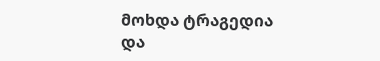მოხდა ტრაგედია და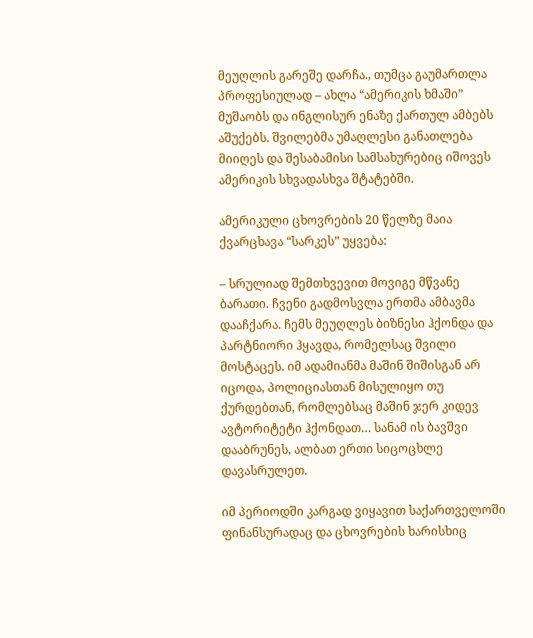მეუღლის გარეშე დარჩა., თუმცა გაუმართლა პროფესიულად – ახლა “ამერიკის ხმაში” მუშაობს და ინგლისურ ენაზე ქართულ ამბებს აშუქებს. შვილებმა უმაღლესი განათლება მიიღეს და შესაბამისი სამსახურებიც იშოვეს ამერიკის სხვადასხვა შტატებში.

ამერიკული ცხოვრების 20 წელზე მაია ქვარცხავა “სარკეს” უყვება:

– სრულიად შემთხვევით მოვიგე მწვანე ბარათი. ჩვენი გადმოსვლა ერთმა ამბავმა დააჩქარა. ჩემს მეუღლეს ბიზნესი ჰქონდა და პარტნიორი ჰყავდა, რომელსაც შვილი მოსტაცეს. იმ ადამიანმა მაშინ შიშისგან არ იცოდა, პოლიციასთან მისულიყო თუ ქურდებთან, რომლებსაც მაშინ ჯერ კიდევ ავტორიტეტი ჰქონდათ… სანამ ის ბავშვი დააბრუნეს, ალბათ ერთი სიცოცხლე დავასრულეთ.

იმ პერიოდში კარგად ვიყავით საქართველოში ფინანსურადაც და ცხოვრების ხარისხიც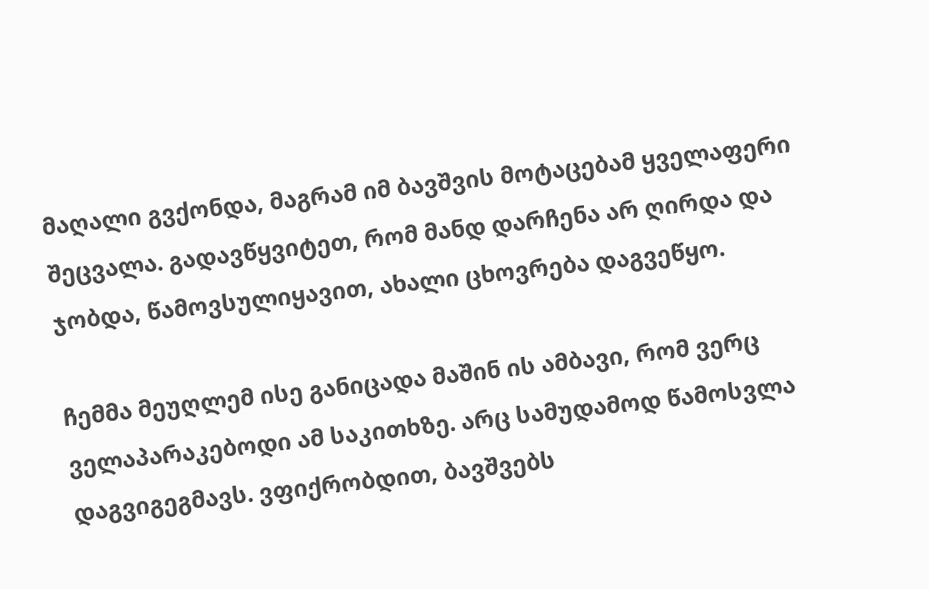მაღალი გვქონდა, მაგრამ იმ ბავშვის მოტაცებამ ყველაფერი შეცვალა. გადავწყვიტეთ, რომ მანდ დარჩენა არ ღირდა და ჯობდა, წამოვსულიყავით, ახალი ცხოვრება დაგვეწყო.

ჩემმა მეუღლემ ისე განიცადა მაშინ ის ამბავი, რომ ვერც ველაპარაკებოდი ამ საკითხზე. არც სამუდამოდ წამოსვლა დაგვიგეგმავს. ვფიქრობდით, ბავშვებს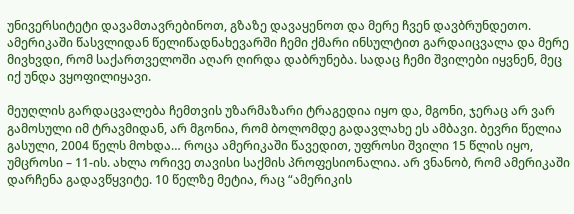უნივერსიტეტი დავამთავრებინოთ, გზაზე დავაყენოთ და მერე ჩვენ დავბრუნდეთო. ამერიკაში წასვლიდან წელიწადნახევარში ჩემი ქმარი ინსულტით გარდაიცვალა და მერე მივხვდი, რომ საქართველოში აღარ ღირდა დაბრუნება. სადაც ჩემი შვილები იყვნენ, მეც იქ უნდა ვყოფილიყავი.

მეუღლის გარდაცვალება ჩემთვის უზარმაზარი ტრაგედია იყო და, მგონი, ჯერაც არ ვარ გამოსული იმ ტრავმიდან, არ მგონია, რომ ბოლომდე გადავლახე ეს ამბავი. ბევრი წელია გასული, 2004 წელს მოხდა… როცა ამერიკაში წავედით, უფროსი შვილი 15 წლის იყო, უმცროსი – 11-ის. ახლა ორივე თავისი საქმის პროფესიონალია. არ ვნანობ, რომ ამერიკაში დარჩენა გადავწყვიტე. 10 წელზე მეტია, რაც “ამერიკის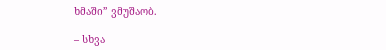ხმაში” ვმუშაობ.

– სხვა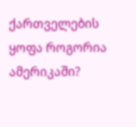ქართველების ყოფა როგორია ამერიკაში?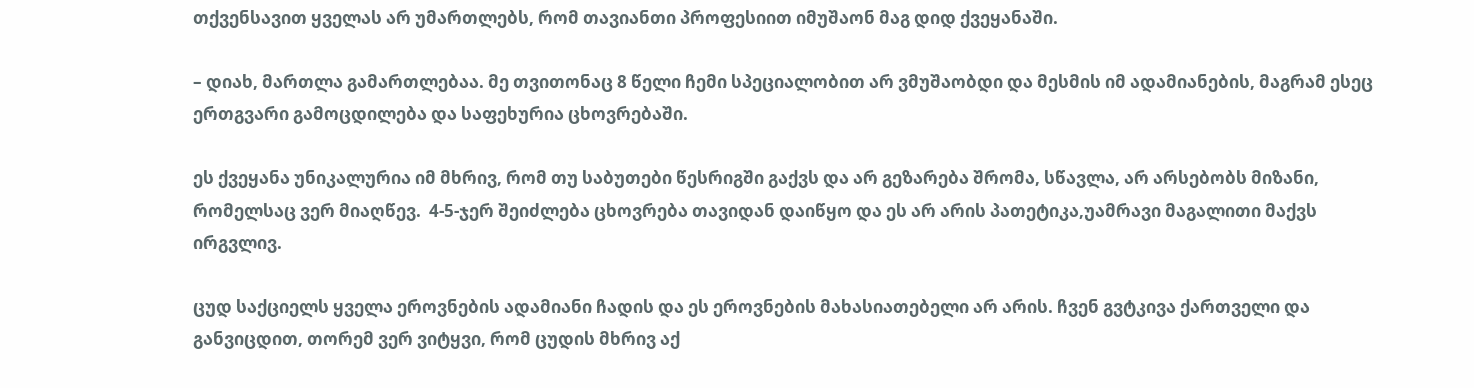თქვენსავით ყველას არ უმართლებს, რომ თავიანთი პროფესიით იმუშაონ მაგ დიდ ქვეყანაში.

– დიახ, მართლა გამართლებაა. მე თვითონაც 8 წელი ჩემი სპეციალობით არ ვმუშაობდი და მესმის იმ ადამიანების, მაგრამ ესეც ერთგვარი გამოცდილება და საფეხურია ცხოვრებაში.

ეს ქვეყანა უნიკალურია იმ მხრივ, რომ თუ საბუთები წესრიგში გაქვს და არ გეზარება შრომა, სწავლა, არ არსებობს მიზანი, რომელსაც ვერ მიაღწევ.  4-5-ჯერ შეიძლება ცხოვრება თავიდან დაიწყო და ეს არ არის პათეტიკა,უამრავი მაგალითი მაქვს ირგვლივ.

ცუდ საქციელს ყველა ეროვნების ადამიანი ჩადის და ეს ეროვნების მახასიათებელი არ არის. ჩვენ გვტკივა ქართველი და განვიცდით, თორემ ვერ ვიტყვი, რომ ცუდის მხრივ აქ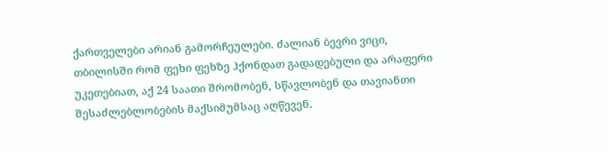ქართველები არიან გამორჩეულები. ძალიან ბევრი ვიცი, თბილისში რომ ფეხი ფეხზე ჰქონდათ გადადებული და არაფერი უკეთებიათ, აქ 24 საათი შრომობენ, სწავლობენ და თავიანთი შესაძლებლობების მაქსიმუმსაც აღწევენ.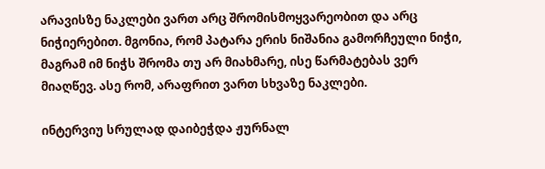არავისზე ნაკლები ვართ არც შრომისმოყვარეობით და არც ნიჭიერებით. მგონია, რომ პატარა ერის ნიშანია გამორჩეული ნიჭი, მაგრამ იმ ნიჭს შრომა თუ არ მიახმარე, ისე წარმატებას ვერ მიაღწევ. ასე რომ, არაფრით ვართ სხვაზე ნაკლები.

ინტერვიუ სრულად დაიბეჭდა ჟურნალ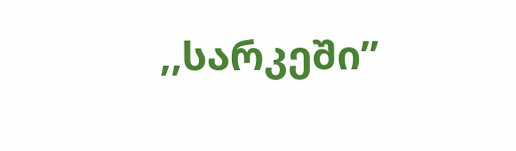,,სარკეში”